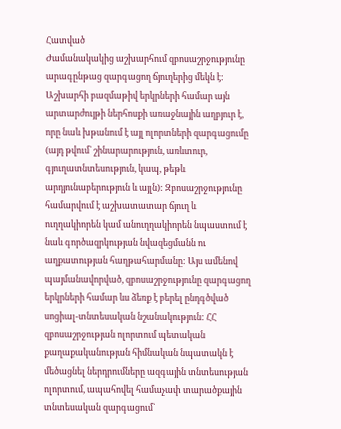Հատված
Ժամանակակից աշխարհում զբոսաշրջությունը արագընթաց զարգացող ճյուղերից մեկն է: Աշխարհի բազմաթիվ երկրների համար այն արտարժույթի ներհոսքի առաջնային աղբյուր է, որը նաև խթանում է այլ ոլորտների զարգացումը (այդ թվում` շինարարություն, առևտուր, գյուղատնտեսություն, կապ, թեթև արդյունաբերություն և այլն): Զբոսաշրջությունը համարվում է աշխատատար ճյուղ և ուղղակիորեն կամ անուղղակիորեն նպաստում է նաև գործազրկության նվազեցմանն ու աղքատության հաղթահարմանը: Այս ամենով պայմանավորված, զբոսաշրջությունը զարգացող երկրների համար ևս ձեռք է բերել ընդգծված սոցիալ-տնտեսական նշանակություն: ՀՀ զբոսաշրջության ոլորտում պետական քաղաքականության հիմնական նպատակն է մեծացնել ներդրումները ազգային տնտեսության ոլորտում, ապահովել համաչափ տարածքային տնտեսական զարգացում`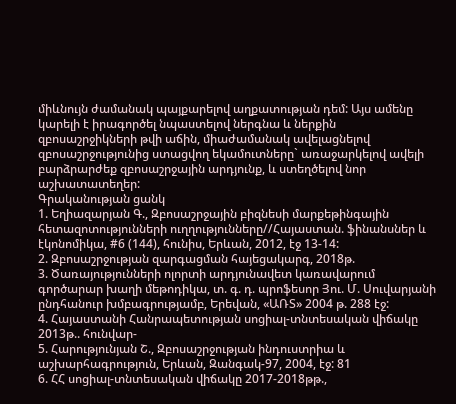միևնույն ժամանակ պայքարելով աղքատության դեմ: Այս ամենը կարելի է իրագործել նպաստելով ներգնա և ներքին զբոսաշրջիկների թվի աճին, միաժամանակ ավելացնելով զբոսաշրջությունից ստացվող եկամուտները` առաջարկելով ավելի բարձրարժեք զբոսաշրջային արդյունք, և ստեղծելով նոր աշխատատեղեր:
Գրականության ցանկ
1. Եղիազարյան Գ., Զբոսաշրջային բիզնեսի մարքեթինգային հետազոտությունների ուղղությունները//Հայաստան. ֆինանսներ և էկոնոմիկա, #6 (144), հունիս, Երևան, 2012, էջ 13-14:
2. Զբոսաշրջության զարգացման հայեցակարգ, 2018թ.
3. Ծառայությունների ոլորտի արդյունավետ կառավարում գործարար խաղի մեթոդիկա, տ. գ. դ. պրոֆեսոր Յու. Մ. Սուվարյանի ընդհանուր խմբագրությամբ, Երեվան, «ԱՌՏ» 2004 թ. 288 էջ:
4. Հայաստանի Հանրապետության սոցիալ-տնտեսական վիճակը 2013թ.. հունվար-
5. Հարությունյան Շ., Զբոսաշրջության ինդուստրիա և աշխարհագրություն, Երևան, Զանգակ-97, 2004, էջ: 81
6. ՀՀ սոցիալ-տնտեսական վիճակը 2017-2018թթ.,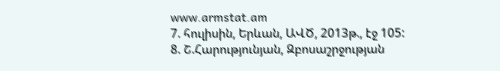www.armstat.am
7. հուլիսին, Երևան, ԱՎԾ, 2013թ., էջ 105:
8. Շ.Հարությունյան, Զբոսաշրջության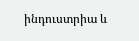ինդուստրիա և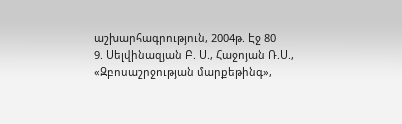աշխարհագրություն, 2004թ. Էջ 80
9. Սելվինազյան Բ. Ս., Հաջոյան Ռ.Ս., «Զբոսաշրջության մարքեթինգ»,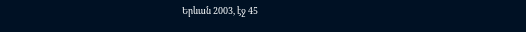Երևան 2003, էջ 45